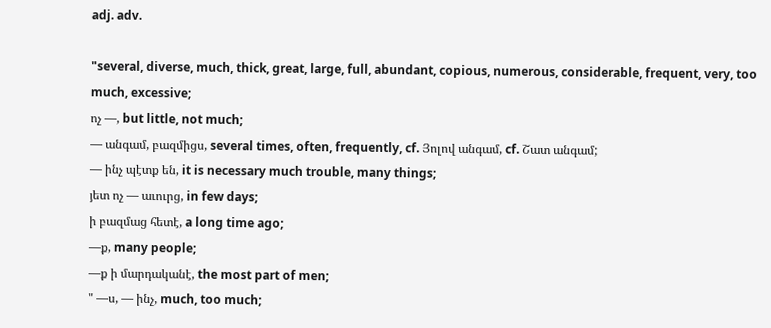adj. adv.

"several, diverse, much, thick, great, large, full, abundant, copious, numerous, considerable, frequent, very, too much, excessive;
ոչ —, but little, not much;
— անգամ, բազմիցս, several times, often, frequently, cf. Յոլով անգամ, cf. Շատ անգամ;
— ինչ պէտք են, it is necessary much trouble, many things;
յետ ոչ — աւուրց, in few days;
ի բազմաց հետէ, a long time ago;
—ք, many people;
—ք ի մարդականէ, the most part of men;
" —ս, — ինչ, much, too much;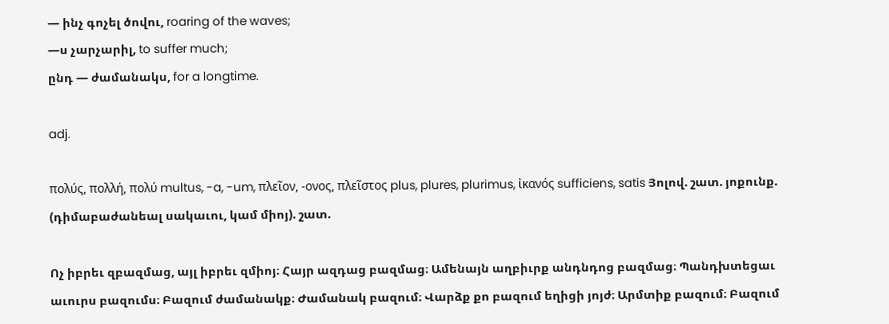— ինչ գոչել ծովու, roaring of the waves;
—ս չարչարիլ, to suffer much;
ընդ — ժամանակս, for a longtime.

adj.

πολύς, πολλή, πολύ multus, -a, -um, πλεῖον, -ονος, πλεῖστος plus, plures, plurimus, ἰκανός sufficiens, satis Յոլով. շատ. յոքունք. (դիմաբաժանեալ սակաւու, կամ միոյ). շատ.

Ոչ իբրեւ զբազմաց, այլ իբրեւ զմիոյ։ Հայր ազդաց բազմաց։ Ամենայն աղբիւրք անդնդոց բազմաց։ Պանդխտեցաւ աւուրս բազումս։ Բազում ժամանակք։ Ժամանակ բազում։ Վարձք քո բազում եղիցի յոյժ։ Արմտիք բազում։ Բազում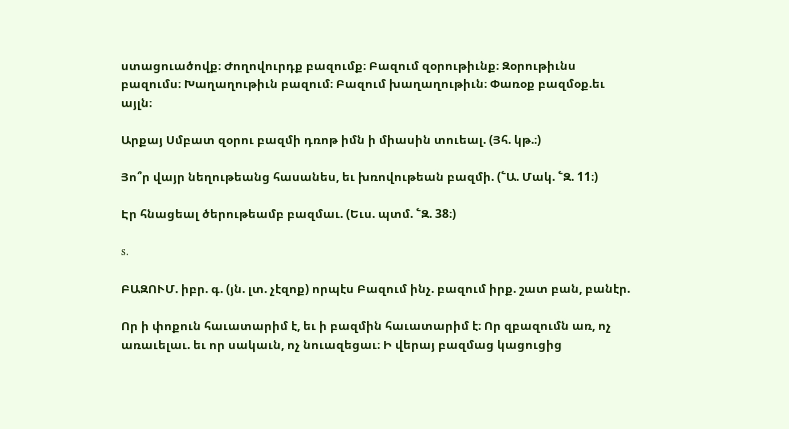ստացուածովք։ Ժողովուրդք բազումք։ Բազում զօրութիւնք։ Զօրութիւնս բազումս։ Խաղաղութիւն բազում։ Բազում խաղաղութիւն։ Փառօք բազմօք.եւ այլն։

Արքայ Սմբատ զօրու բազմի դռոթ իմն ի միասին տուեալ. (Յհ. կթ.։)

Յո՞ր վայր նեղութեանց հասանես, եւ խռովութեան բազմի. (՟Ա. Մակ. ՟Զ. 11։)

Էր հնացեալ ծերութեամբ բազմաւ. (Եւս. պտմ. ՟Զ. 38։)

s.

ԲԱԶՈՒՄ. իբր. գ. (յն. լտ. չէզոք) որպէս Բազում ինչ. բազում իրք. շատ բան, բանէր.

Որ ի փոքուն հաւատարիմ է, եւ ի բազմին հաւատարիմ է։ Որ զբազումն առ, ոչ առաւելաւ. եւ որ սակաւն, ոչ նուազեցաւ։ Ի վերայ բազմաց կացուցից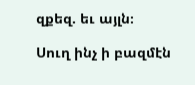զքեզ. եւ այլն։

Սուղ ինչ ի բազմէն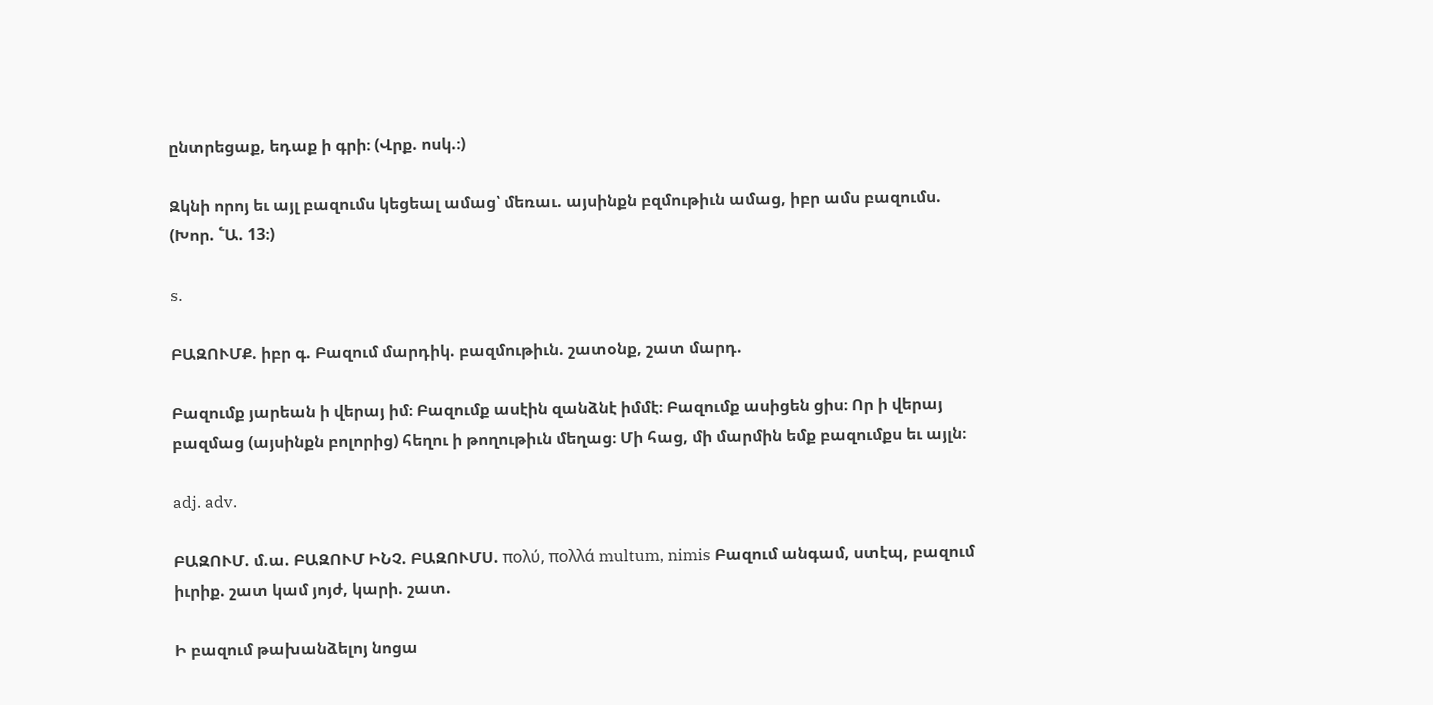ընտրեցաք, եդաք ի գրի։ (Վրք. ոսկ.։)

Զկնի որոյ եւ այլ բազումս կեցեալ ամաց՝ մեռաւ. այսինքն բզմութիւն ամաց, իբր ամս բազումս. (Խոր. ՟Ա. 13։)

s.

ԲԱԶՈՒՄՔ. իբր գ. Բազում մարդիկ. բազմութիւն. շատօնք, շատ մարդ.

Բազումք յարեան ի վերայ իմ։ Բազումք ասէին զանձնէ իմմէ։ Բազումք ասիցեն ցիս։ Որ ի վերայ բազմաց (այսինքն բոլորից) հեղու ի թողութիւն մեղաց։ Մի հաց, մի մարմին եմք բազումքս եւ այլն։

adj. adv.

ԲԱԶՈՒՄ. մ.ա. ԲԱԶՈՒՄ ԻՆՉ. ԲԱԶՈՒՄՍ. πολύ, πολλά multum, nimis Բազում անգամ, ստէպ, բազում իւրիք. շատ կամ յոյժ, կարի. շատ.

Ի բազում թախանձելոյ նոցա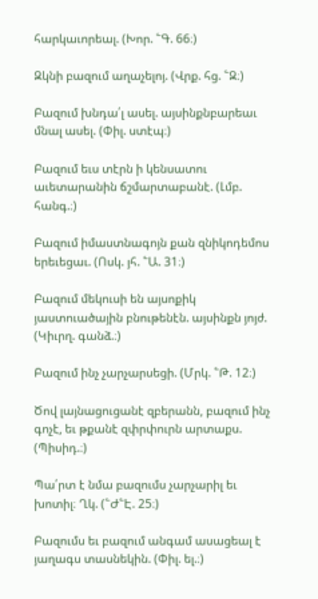հարկաւորեալ. (Խոր. ՟Գ. 66։)

Զկնի բազում աղաչելոյ. (Վրք. հց. ՟Զ։)

Բազում խնդա՛լ ասել. այսինքնբարեաւ մնալ ասել. (Փիլ. ստէպ։)

Բազում եւս տէրն ի կենսատու աւետարանին ճշմարտաբանէ. (Լմբ. հանգ.։)

Բազում իմաստնագոյն քան զնիկոդեմոս երեւեցաւ. (Ոսկ. յհ. ՟Ա. 31։)

Բազում մեկուսի են այսոքիկ յաստուածային բնութենէն. այսինքն յոյժ. (Կիւրղ. գանձ.։)

Բազում ինչ չարչարսեցի. (Մրկ. ՟Թ. 12։)

Ծով լայնացուցանէ զբերանն, բազում ինչ գոչէ, եւ թքանէ զփրփուրն արտաքս. (Պիսիդ.։)

Պա՛րտ է նմա բազումս չարչարիլ եւ խոտիլ։ Ղկ. (՟Ժ՟Է. 25։)

Բազումս եւ բազում անգամ ասացեալ է յաղագս տասնեկին. (Փիլ. ել.։)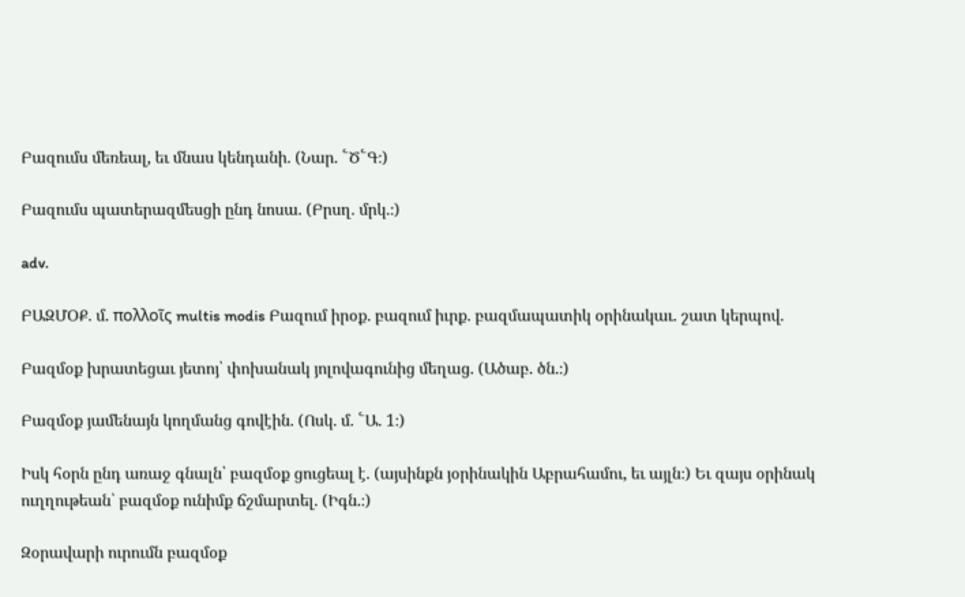Բազումս մեռեալ, եւ մնաս կենդանի. (Նար. ՟Ծ՟Գ։)

Բազումս պատերազմեսցի ընդ նոսա. (Բրսղ. մրկ.։)

adv.

ԲԱԶՄՕՔ. մ. πολλοῖς multis modis Բազում իրօք. բազում իւրք. բազմապատիկ օրինակաւ. շատ կերպով.

Բազմօք խրատեցաւ յետոյ՝ փոխանակ յոլովագունից մեղաց. (Ածաբ. ծն.։)

Բազմօք յամենայն կողմանց գովէին. (Ոսկ. մ. ՟Ա. 1։)

Իսկ հօրն ընդ առաջ գնալն՝ բազմօք ցուցեալ է. (այսինքն յօրինակին Աբրահամու, եւ այլն։) Եւ զայս օրինակ ուղղութեան՝ բազմօք ունիմք ճշմարտել. (Իգն.։)

Զօրավարի ուրումն բազմօք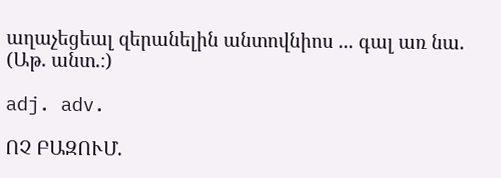աղաչեցեալ զերանելին անտովնիոս ... գալ առ նա. (Աթ. անտ.։)

adj. adv.

ՈՉ ԲԱԶՈՒՄ.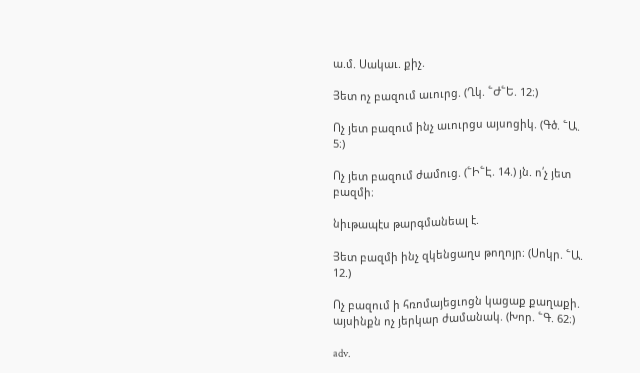ա.մ. Սակաւ. քիչ.

Յետ ոչ բազում աւուրց. (Ղկ. ՟Ժ՟Ե. 12։)

Ոչ յետ բազում ինչ աւուրցս այսոցիկ. (Գծ. ՟Ա. 5։)

Ոչ յետ բազում ժամուց. (՟Ի՟Է. 14.) յն. ո՛չ յետ բազմի։

նիւթապէս թարգմանեալ է.

Յետ բազմի ինչ զկենցաղս թողոյր։ (Սոկր. ՟Ա. 12.)

Ոչ բազում ի հռոմայեցւոցն կացաք քաղաքի. այսինքն ոչ յերկար ժամանակ. (Խոր. ՟Գ. 62։)

adv.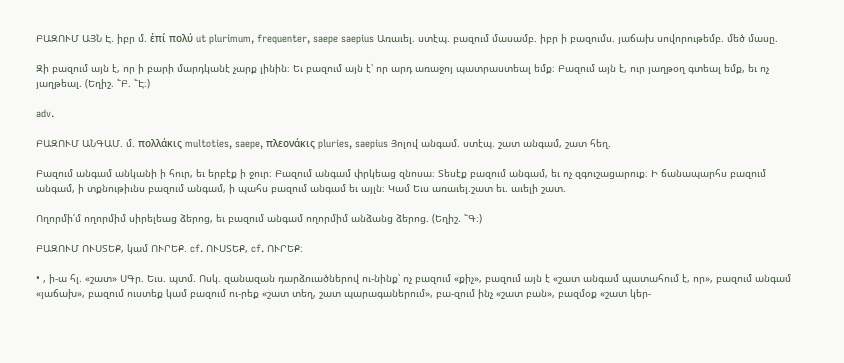ԲԱԶՈՒՄ ԱՅՆ Է. իբր մ. ἑπί πολύ ut plurimum, frequenter, saepe saepius Առաւել. ստէպ. բազում մասամբ. իբր ի բազումս. յաճախ սովորութեմբ. մեծ մասը.

Զի բազում այն է, որ ի բարի մարդկանէ չարք լինին։ Եւ բազում այն է՝ որ արդ առաջոյ պատրաստեալ եմք։ Բազում այն է, ուր յաղթօղ գտեալ եմք, եւ ոչ յաղթեալ. (Եղիշ. ՟Բ. ՟Է։)

adv.

ԲԱԶՈՒՄ ԱՆԳԱՄ. մ. πολλάκις multoties, saepe, πλεονάκις pluries, saepius Յոլով անգամ. ստէպ. շատ անգամ, շատ հեղ.

Բազում անգամ անկանի ի հուր, եւ երբէք ի ջուր։ Բազում անգամ փրկեաց զնոսա։ Տեսէք բազում անգամ, եւ ոչ զգուշացարուք։ Ի ճանապարհս բազում անգամ, ի տքնութիւնս բազում անգամ, ի պահս բազում անգամ եւ այլն։ Կամ Եւս առաւել.շատ եւ. աւելի շատ.

Ողորմի՛մ ողորմիմ սիրելեաց ձերոց, եւ բազում անգամ ողորմիմ անձանց ձերոց. (Եղիշ. ՟Գ։)

ԲԱԶՈՒՄ ՈՒՍՏԵՔ, կամ ՈՒՐԵՔ. cf. ՈՒՍՏԵՔ, cf. ՈՒՐԵՔ։

• , ի-ա հլ. «շատ» ՍԳր. Եւս. պտմ. Ոսկ. զանազան դարձուածներով ու-նինք՝ ոչ բազում «քիչ», բազում այն է «շատ անգամ պատահում է, որ», բազում անգամ «յաճախ», բազում ուստեք կամ բազում ու-րեք «շատ տեղ, շատ պարագաներում», բա-զում ինչ «շատ բան», բազմօք «շատ կեր-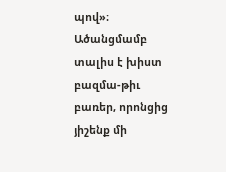պով»։ Ածանցմամբ տալիս է խիստ բազմա-թիւ բառեր, որոնցից յիշենք մի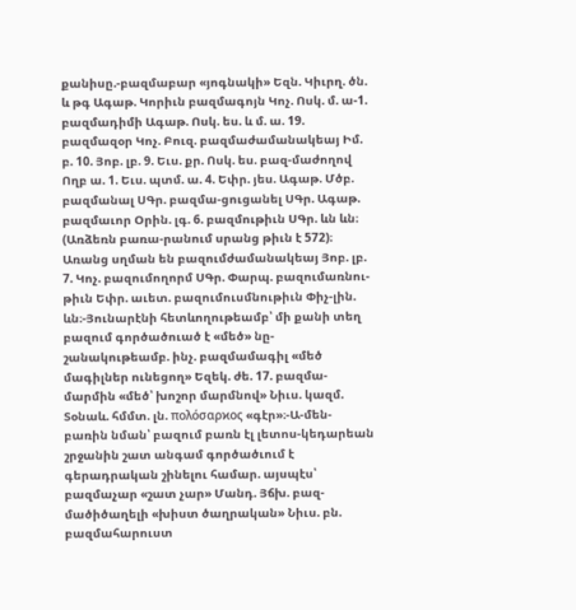քանիսը.-բազմաբար «յոգնակի» Եզն. Կիւրղ. ծն. և թգ Ագաթ. Կորիւն բազմագոյն Կոչ. Ոսկ. մ. ա-1. բազմադիմի Ագաթ. Ոսկ. ես. և մ. ա. 19. բազմազօր Կոչ. Բուզ. բազմաժամանակեայ Իմ. բ. 10. Յոբ. լբ. 9. Եւս. քր. Ոսկ. ես. բազ-մաժողով Ողբ ա. 1. Եւս. պտմ. ա. 4. Եփր. յես. Ագաթ. Մծբ. բազմանալ ՍԳր. բազմա-ցուցանել ՍԳր. Ագաթ. բազմաւոր Օրին. լգ. 6. բազմութիւն ՍԳր. ևն ևն։ (Առձեռն բառա-րանում սրանց թիւն է 572)։ Առանց սղման են բազումժամանակեայ Յոբ. լբ. 7. Կոչ. բազումողորմ ՍԳր. Փարպ. բազումառնու-թիւն Եփր. աւետ. բազումուսմնութիւն Փիչ-լին. ևն։-Յունարէնի հետևողութեամբ՝ մի քանի տեղ բազում գործածուած է «մեծ» նը-շանակութեամբ. ինչ. բազմամագիլ «մեծ մագիլներ ունեցող» Եզեկ. ժե. 17. բազմա-մարմին «մեծ՝ խոշոր մարմնով» Նիւս. կազմ. Տօնաև. հմմտ. լն. πολόσαρϰος «գէր»։-Ա-մեն-բառին նման՝ բազում բառն էլ լետոս-կեդարեան շրջանին շատ անգամ գործածւում է գերադրական շինելու համար. այսպէս՝ բազմաչար «շատ չար» Մանդ. Յճխ. բազ-մածիծաղելի «խիստ ծաղրական» Նիւս. բն. բազմահարուստ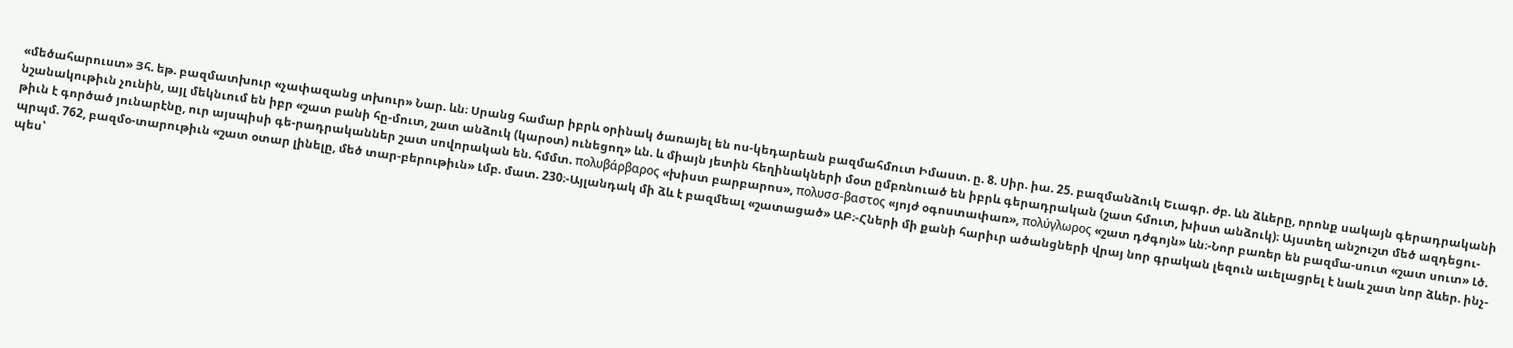«մեծահարուստ» Յհ. եթ. բազմատխուր «չափազանց տխուր» Նար. ևն։ Սրանց համար իբրև օրինակ ծառայել են ոս-կեդարեան բազմահմուտ Իմաստ. ը. 8. Սիր. իա. 25. բազմանձուկ Եւագր. ժբ. ևն ձևերը, որոնք սակայն գերադրականի նշանակութիւն չունին, այլ մեկնւում են իբր «շատ բանի հը-մուտ, շատ անձուկ (կարօտ) ունեցող» ևն. և միայն յետին հեղինակների մօտ ըմբռնուած են իբրև գերադրական (շատ հմուտ, խիստ անձուկ)։ Այստեղ անշուշտ մեծ ազդեցու-թիւն է գործած յունարէնը, ուր այսպիսի գե-րադրականներ շատ սովորական են. հմմտ. πολυβάρβαρος «խիստ բարբարոս», πολυσσ-βαστος «յոյժ օգոստափառ», πολύγλωρος «շատ դժգոյն» ևն։-Նոր բառեր են բազմա-սուտ «շատ սուտ» Լծ. պրպմ. 762, բազմօ-տարութիւն «շատ օտար լինելը, մեծ տար-բերութիւն» Լմբ. մատ. 230։-Այլանդակ մի ձև է բազմեալ «շատացած» ԱԲ։-Հների մի քանի հարիւր ածանցների վրայ նոր գրական լեզուն աւելացրել է նաև շատ նոր ձևեր. ինչ-պես՝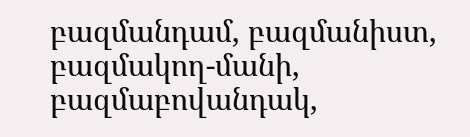բազմանդամ, բազմանիստ, բազմակող-մանի, բազմաբովանդակ,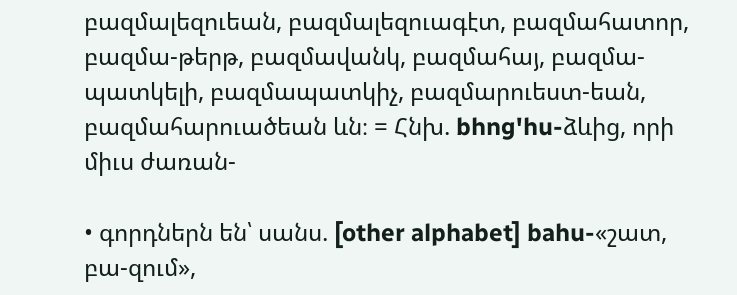բազմալեզուեան, բազմալեզուագէտ, բազմահատոր, բազմա-թերթ, բազմավանկ, բազմահայ, բազմա-պատկելի, բազմապատկիչ, բազմարուեստ-եան, բազմահարուածեան ևն։ = Հնխ. bhng'hu-ձևից, որի միւս ժառան-

• գորդներն են՝ սանս. [other alphabet] bahu-«շատ, բա-զում»,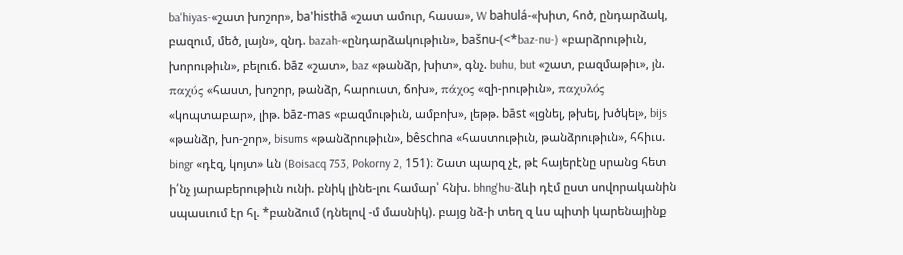ba'hiyas-«շատ խոշոր», ba'histhā «շատ ամուր, հասա», W bahulá-«խիտ, հոծ, ընդարձակ, բազում, մեծ, լայն», զնդ. bazah-«ընդարձակութիւն», bašnu-(<*baz-nu-) «բարձրութիւն, խորութիւն», բելուճ. bāz «շատ», baz «թանձր, խիտ», գնչ. buhu, but «շատ, բազմաթիւ», յն. παχύς «հաստ, խոշոր, թանձր, հարուստ, ճոխ», πάχος «զի-րութիւն», παχυλός «կոպտաբար», լիթ. bāz-mas «բազմութիւն, ամբոխ», լեթթ. bāst «լցնել, թխել, խծկել», bijs «թանձր, խո-շոր», bisums «թանձրութիւն», bêschna «հաստութիւն, թանձրութիւն», հհիւս. bingr «դէզ, կոյտ» ևն (Boisacq 753, Pokorny 2, 151)։ Շատ պարզ չէ, թէ հայերէնը սրանց հետ ի՛նչ յարաբերութիւն ունի. բնիկ լինե-լու համար՝ հնխ. bhng'hu-ձևի դէմ ըստ սովորականին սպասւում էր հլ. *բանձում (դնելով -մ մասնիկ). բայց նձ-ի տեղ զ ևս պիտի կարենայինք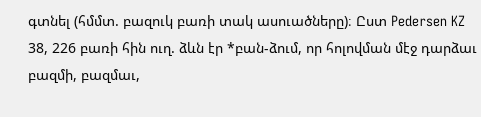գտնել (հմմտ. բազուկ բառի տակ ասուածները)։ Ըստ Pedersen KZ 38, 226 բառի հին ուղ. ձևն էր *բան-ձում, որ հոլովման մէջ դարձաւ բազմի, բազմաւ,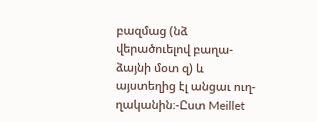բազմաց (նձ վերածուելով բաղա-ձայնի մօտ զ) և այստեղից էլ անցաւ ուղ-ղականին։-Ըստ Meillet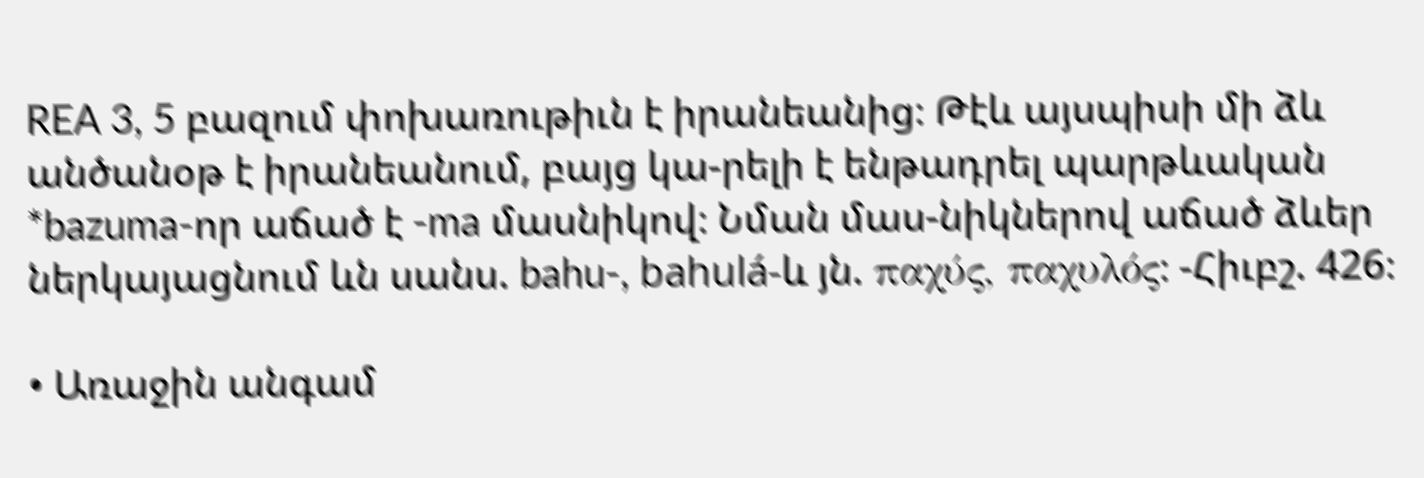REA 3, 5 բազում փոխառութիւն է իրանեանից։ Թէև այսպիսի մի ձև անծանօթ է իրանեանում, բայց կա-րելի է ենթադրել պարթևական *bazuma-որ աճած է -ma մասնիկով։ Նման մաս-նիկներով աճած ձևեր ներկայացնում ևն սանս. bahu-, bahulá-և յն. παχύς, παχυλός։ -Հիւբշ. 426։

• Առաջին անգամ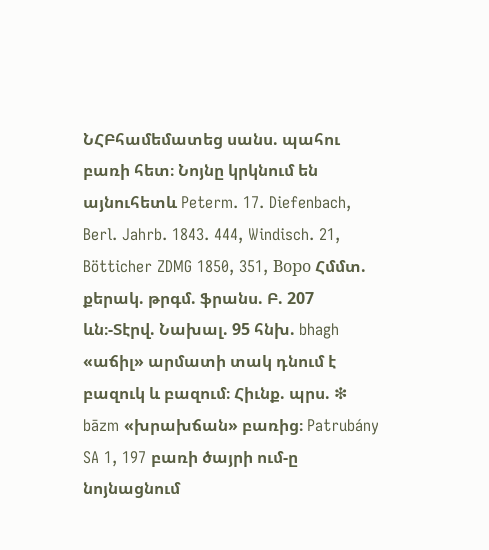ՆՀԲհամեմատեց սանս. պահու բառի հետ։ Նոյնը կրկնում են այնուհետև Peterm. 17. Diefenbach, Berl. Jahrb. 1843. 444, Windisch. 21, Bötticher ZDMG 1850, 351, Boрo Հմմտ. քերակ. թրգմ. ֆրանս. Բ. 207 ևն։-Տէրվ. Նախալ. 95 հնխ. bhagh «աճիլ» արմատի տակ դնում է բազուկ և բազում։ Հիւնք. պրս. ❇ bāzm «խրախճան» բառից։ Patrubány SA 1, 197 բառի ծայրի ում-ը նոյնացնում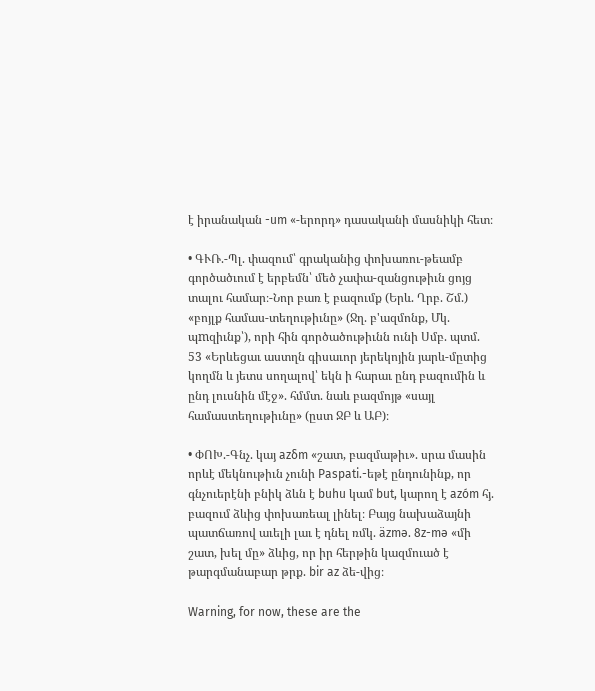է իրանական -um «-երորդ» դասականի մասնիկի հետ։

• ԳՒՌ.-Պլ. փազում՝ գրականից փոխառու-թեամբ գործածւում է երբեմն՝ մեծ չափա-զանցութիւն ցոյց տալու համար։-Նոր բառ է բազումք (Երև. Ղրբ. Շմ.) «բոյլք համաս-տեղութիւնը» (Ջղ. բ'ազմոնք, Մկ. պmզիւնք՝), որի հին գործածութիւնն ունի Սմբ. պտմ. 53 «Երևեցաւ աստղն գիսաւոր յերեկոյին յարև-մըտից կողմն և յետս սողալով՝ եկն ի հարաւ ընդ բազումին և ընդ լուսնին մէջ». հմմտ. նաև բազմոյթ «սայլ համաստեղութիւնը» (ըստ ՋԲ և ԱԲ)։

• ՓՈԽ.-Գնչ. կայ azδm «շատ, բազմաթիւ». սրա մասին որևէ մեկնութիւն չունի Paspati.-եթէ ընդունինք, որ գնչուերէնի բնիկ ձևն է buhu կամ but, կարող է azóm հյ. բազում ձևից փոխառեալ լինել։ Բայց նախաձայնի պատճառով աւելի լաւ է դնել ռմկ. äzmə. 8z-mə «մի շատ, խել մը» ձևից, որ իր հերթին կազմուած է թարգմանաբար թրք. bir az ձե-վից։

Warning, for now, these are the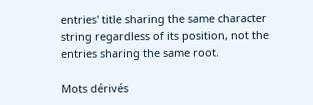entries' title sharing the same character string regardless of its position, not the entries sharing the same root.

Mots dérivés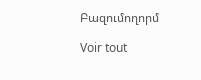Բազումողորմ

Voir tout